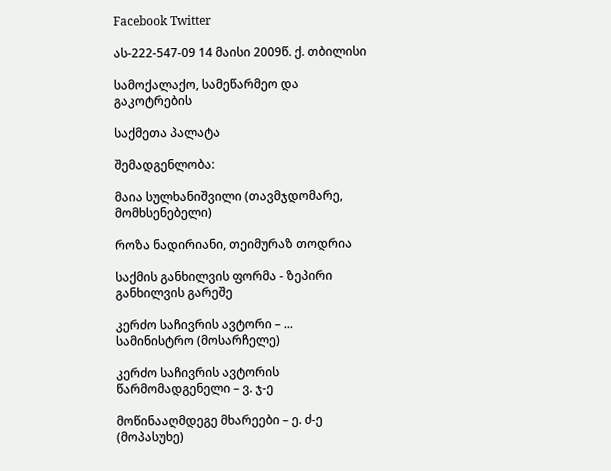Facebook Twitter

ას-222-547-09 14 მაისი 2009წ. ქ. თბილისი

სამოქალაქო, სამეწარმეო და გაკოტრების

საქმეთა პალატა

შემადგენლობა:

მაია სულხანიშვილი (თავმჯდომარე, მომხსენებელი)

როზა ნადირიანი, თეიმურაზ თოდრია

საქმის განხილვის ფორმა - ზეპირი განხილვის გარეშე

კერძო საჩივრის ავტორი – ... სამინისტრო (მოსარჩელე)

კერძო საჩივრის ავტორის წარმომადგენელი – ვ. ჯ-ე

მოწინააღმდეგე მხარეები – ე. ძ-ე (მოპასუხე)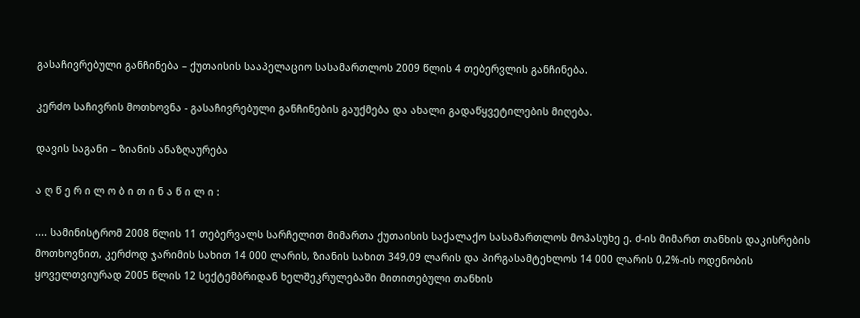გასაჩივრებული განჩინება – ქუთაისის სააპელაციო სასამართლოს 2009 წლის 4 თებერვლის განჩინება.

კერძო საჩივრის მოთხოვნა - გასაჩივრებული განჩინების გაუქმება და ახალი გადაწყვეტილების მიღება.

დავის საგანი – ზიანის ანაზღაურება

ა ღ წ ე რ ი ლ ო ბ ი თ ი ნ ა წ ი ლ ი :

.... სამინისტრომ 2008 წლის 11 თებერვალს სარჩელით მიმართა ქუთაისის საქალაქო სასამართლოს მოპასუხე ე. ძ-ის მიმართ თანხის დაკისრების მოთხოვნით, კერძოდ ჯარიმის სახით 14 000 ლარის, ზიანის სახით 349,09 ლარის და პირგასამტეხლოს 14 000 ლარის 0,2%-ის ოდენობის ყოველთვიურად 2005 წლის 12 სექტემბრიდან ხელშეკრულებაში მითითებული თანხის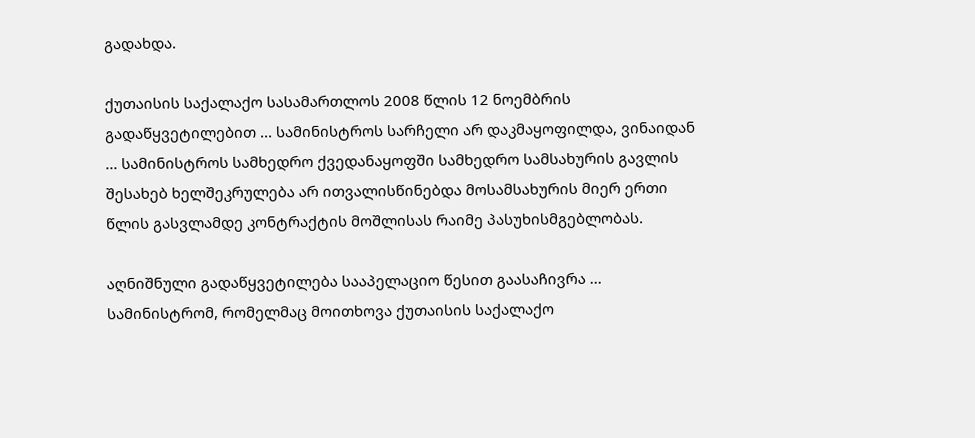გადახდა.

ქუთაისის საქალაქო სასამართლოს 2008 წლის 12 ნოემბრის გადაწყვეტილებით ... სამინისტროს სარჩელი არ დაკმაყოფილდა, ვინაიდან ... სამინისტროს სამხედრო ქვედანაყოფში სამხედრო სამსახურის გავლის შესახებ ხელშეკრულება არ ითვალისწინებდა მოსამსახურის მიერ ერთი წლის გასვლამდე კონტრაქტის მოშლისას რაიმე პასუხისმგებლობას.

აღნიშნული გადაწყვეტილება სააპელაციო წესით გაასაჩივრა ... სამინისტრომ, რომელმაც მოითხოვა ქუთაისის საქალაქო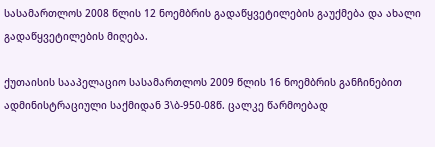სასამართლოს 2008 წლის 12 ნოემბრის გადაწყვეტილების გაუქმება და ახალი გადაწყვეტილების მიღება.

ქუთაისის სააპელაციო სასამართლოს 2009 წლის 16 ნოემბრის განჩინებით ადმინისტრაციული საქმიდან 3\ბ-950-08წ. ცალკე წარმოებად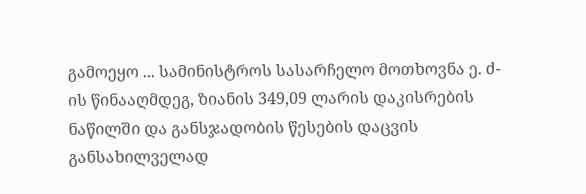გამოეყო ... სამინისტროს სასარჩელო მოთხოვნა ე. ძ-ის წინააღმდეგ, ზიანის 349,09 ლარის დაკისრების ნაწილში და განსჯადობის წესების დაცვის განსახილველად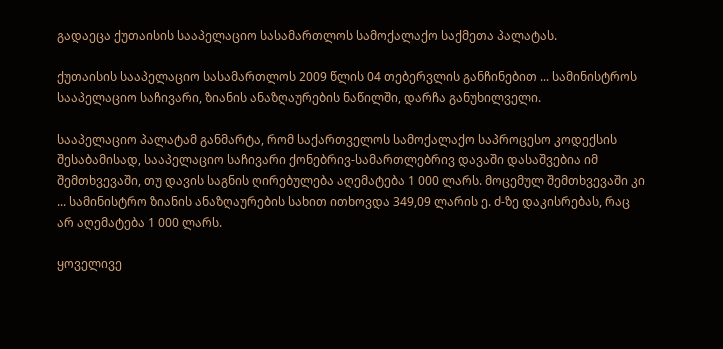გადაეცა ქუთაისის სააპელაციო სასამართლოს სამოქალაქო საქმეთა პალატას.

ქუთაისის სააპელაციო სასამართლოს 2009 წლის 04 თებერვლის განჩინებით ... სამინისტროს სააპელაციო საჩივარი, ზიანის ანაზღაურების ნაწილში, დარჩა განუხილველი.

სააპელაციო პალატამ განმარტა, რომ საქართველოს სამოქალაქო საპროცესო კოდექსის შესაბამისად, სააპელაციო საჩივარი ქონებრივ-სამართლებრივ დავაში დასაშვებია იმ შემთხვევაში, თუ დავის საგნის ღირებულება აღემატება 1 000 ლარს. მოცემულ შემთხვევაში კი ... სამინისტრო ზიანის ანაზღაურების სახით ითხოვდა 349,09 ლარის ე. ძ-ზე დაკისრებას, რაც არ აღემატება 1 000 ლარს.

ყოველივე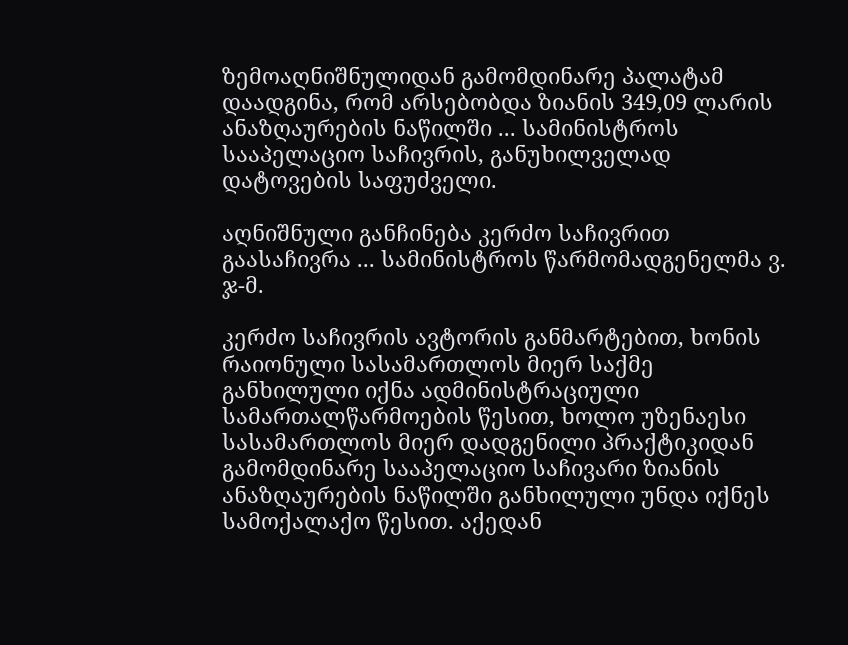ზემოაღნიშნულიდან გამომდინარე პალატამ დაადგინა, რომ არსებობდა ზიანის 349,09 ლარის ანაზღაურების ნაწილში ... სამინისტროს სააპელაციო საჩივრის, განუხილველად დატოვების საფუძველი.

აღნიშნული განჩინება კერძო საჩივრით გაასაჩივრა ... სამინისტროს წარმომადგენელმა ვ. ჯ-მ.

კერძო საჩივრის ავტორის განმარტებით, ხონის რაიონული სასამართლოს მიერ საქმე განხილული იქნა ადმინისტრაციული სამართალწარმოების წესით, ხოლო უზენაესი სასამართლოს მიერ დადგენილი პრაქტიკიდან გამომდინარე სააპელაციო საჩივარი ზიანის ანაზღაურების ნაწილში განხილული უნდა იქნეს სამოქალაქო წესით. აქედან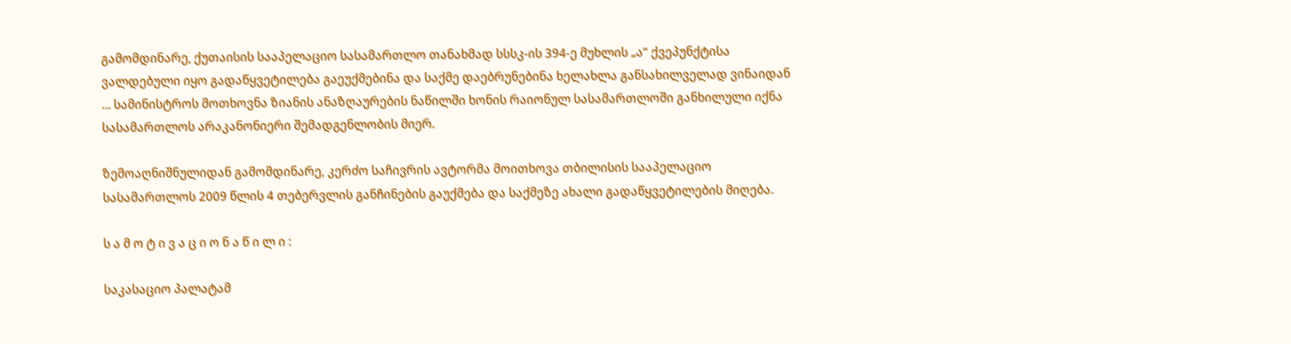გამომდინარე, ქუთაისის სააპელაციო სასამართლო თანახმად სსსკ-ის 394-ე მუხლის „ა“ ქვეპუნქტისა ვალდებული იყო გადაწყვეტილება გაეუქმებინა და საქმე დაებრუნებინა ხელახლა განსახილველად ვინაიდან ... სამინისტროს მოთხოვნა ზიანის ანაზღაურების ნაწილში ხონის რაიონულ სასამართლოში განხილული იქნა სასამართლოს არაკანონიერი შემადგენლობის მიერ.

ზემოაღნიშნულიდან გამომდინარე, კერძო საჩივრის ავტორმა მოითხოვა თბილისის სააპელაციო სასამართლოს 2009 წლის 4 თებერვლის განჩინების გაუქმება და საქმეზე ახალი გადაწყვეტილების მიღება.

ს ა მ ო ტ ი ვ ა ც ი ო ნ ა წ ი ლ ი :

საკასაციო პალატამ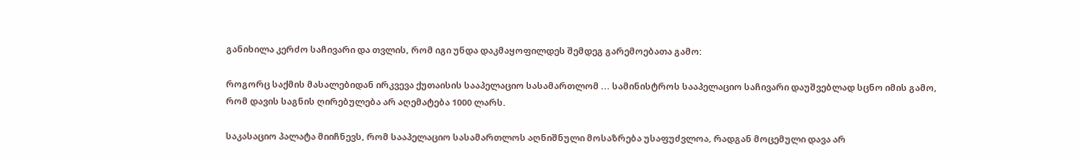განიხილა კერძო საჩივარი და თვლის, რომ იგი უნდა დაკმაყოფილდეს შემდეგ გარემოებათა გამო:

როგორც საქმის მასალებიდან ირკვევა ქუთაისის სააპელაციო სასამართლომ ... სამინისტროს სააპელაციო საჩივარი დაუშვებლად სცნო იმის გამო, რომ დავის საგნის ღირებულება არ აღემატება 1000 ლარს.

საკასაციო პალატა მიიჩნევს, რომ სააპელაციო სასამართლოს აღნიშნული მოსაზრება უსაფუძვლოა, რადგან მოცემული დავა არ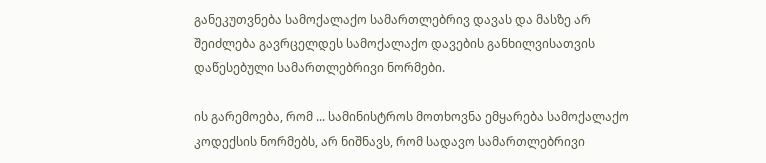განეკუთვნება სამოქალაქო სამართლებრივ დავას და მასზე არ შეიძლება გავრცელდეს სამოქალაქო დავების განხილვისათვის დაწესებული სამართლებრივი ნორმები.

ის გარემოება, რომ ... სამინისტროს მოთხოვნა ემყარება სამოქალაქო კოდექსის ნორმებს, არ ნიშნავს, რომ სადავო სამართლებრივი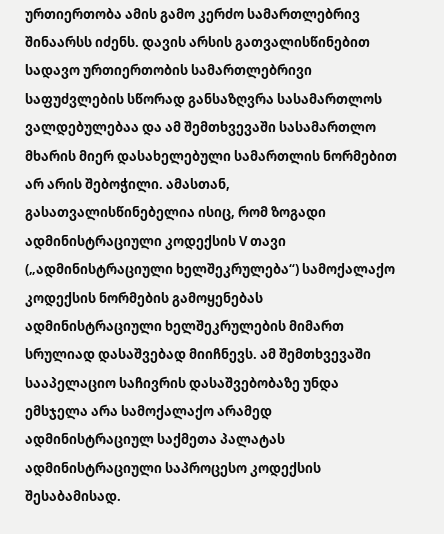ურთიერთობა ამის გამო კერძო სამართლებრივ შინაარსს იძენს. დავის არსის გათვალისწინებით სადავო ურთიერთობის სამართლებრივი საფუძვლების სწორად განსაზღვრა სასამართლოს ვალდებულებაა და ამ შემთხვევაში სასამართლო მხარის მიერ დასახელებული სამართლის ნორმებით არ არის შებოჭილი. ამასთან, გასათვალისწინებელია ისიც, რომ ზოგადი ადმინისტრაციული კოდექსის V თავი („ადმინისტრაციული ხელშეკრულება“) სამოქალაქო კოდექსის ნორმების გამოყენებას ადმინისტრაციული ხელშეკრულების მიმართ სრულიად დასაშვებად მიიჩნევს. ამ შემთხვევაში სააპელაციო საჩივრის დასაშვებობაზე უნდა ემსჯელა არა სამოქალაქო არამედ ადმინისტრაციულ საქმეთა პალატას ადმინისტრაციული საპროცესო კოდექსის შესაბამისად.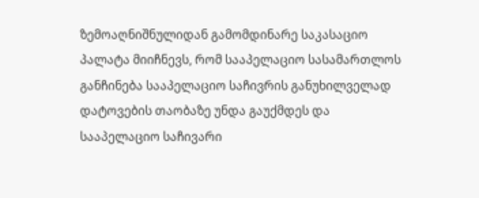ზემოაღნიშნულიდან გამომდინარე საკასაციო პალატა მიიჩნევს, რომ სააპელაციო სასამართლოს განჩინება სააპელაციო საჩივრის განუხილველად დატოვების თაობაზე უნდა გაუქმდეს და სააპელაციო საჩივარი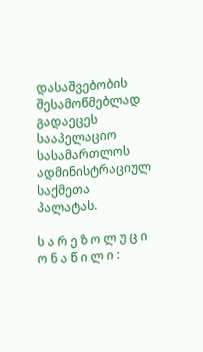დასაშვებობის შესამოწმებლად გადაეცეს სააპელაციო სასამართლოს ადმინისტრაციულ საქმეთა პალატას.

ს ა რ ე ზ ო ლ უ ც ი ო ნ ა წ ი ლ ი :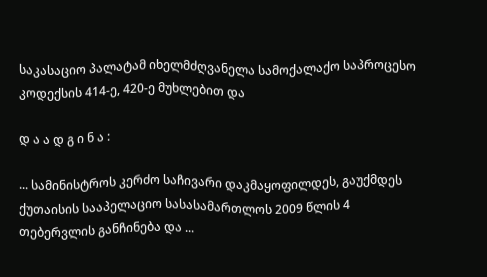საკასაციო პალატამ იხელმძღვანელა სამოქალაქო საპროცესო კოდექსის 414-ე, 420-ე მუხლებით და

დ ა ა დ გ ი ნ ა :

... სამინისტროს კერძო საჩივარი დაკმაყოფილდეს, გაუქმდეს ქუთაისის სააპელაციო სასასამართლოს 2009 წლის 4 თებერვლის განჩინება და ...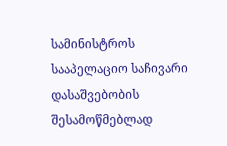სამინისტროს სააპელაციო საჩივარი დასაშვებობის შესამოწმებლად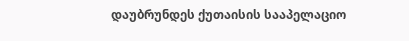დაუბრუნდეს ქუთაისის სააპელაციო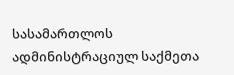სასამართლოს ადმინისტრაციულ საქმეთა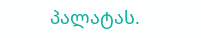პალატას.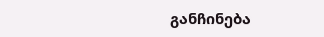განჩინება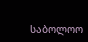საბოლოო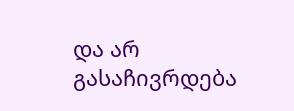და არ გასაჩივრდება